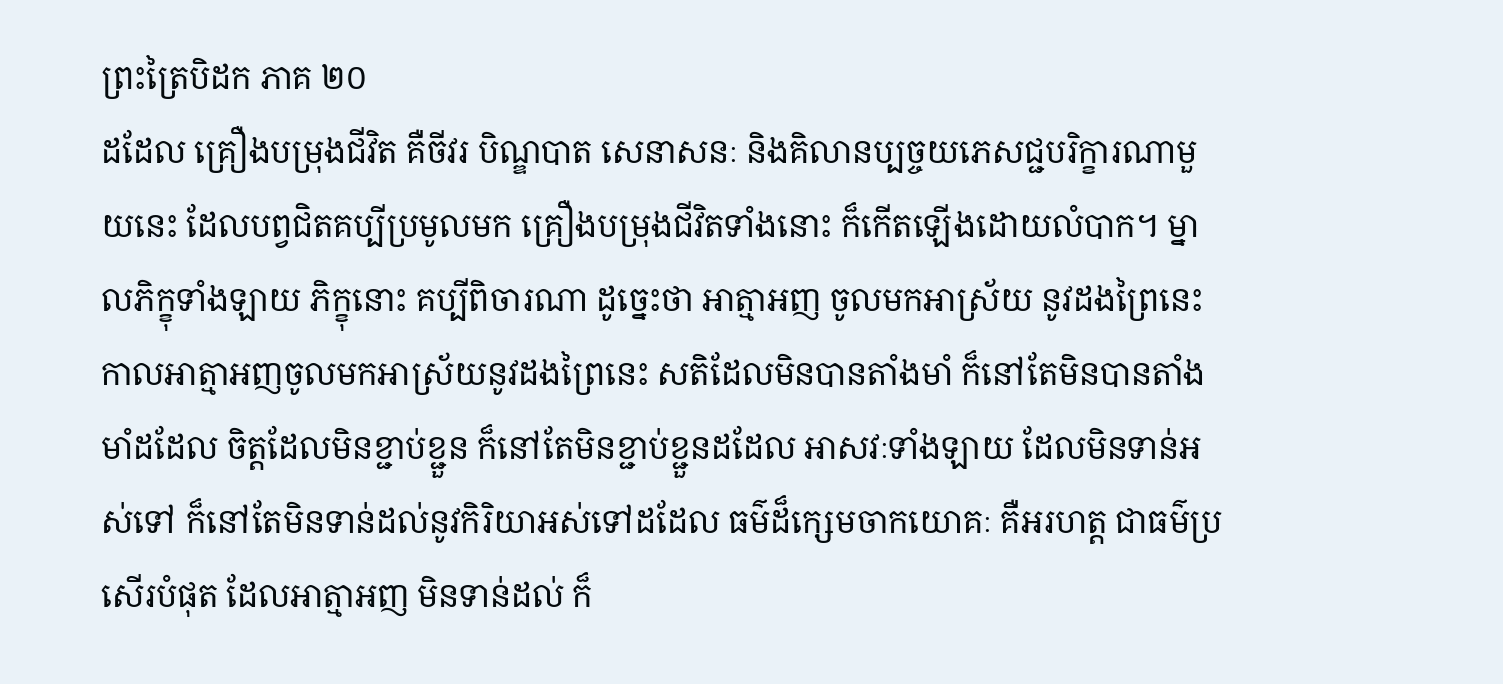ព្រះត្រៃបិដក ភាគ ២០
ដដែល គ្រឿងបម្រុងជីវិត គឺចីវរ បិណ្ឌបាត សេនាសនៈ និងគិលានប្បច្ចយភេសជ្ជបរិក្ខារណាមួយនេះ ដែលបព្វជិតគប្បីប្រមូលមក គ្រឿងបម្រុងជីវិតទាំងនោះ ក៏កើតឡើងដោយលំបាក។ ម្នាលភិក្ខុទាំងឡាយ ភិក្ខុនោះ គប្បីពិចារណា ដូច្នេះថា អាត្មាអញ ចូលមកអាស្រ័យ នូវដងព្រៃនេះ កាលអាត្មាអញចូលមកអាស្រ័យនូវដងព្រៃនេះ សតិដែលមិនបានតាំងមាំ ក៏នៅតែមិនបានតាំងមាំដដែល ចិត្តដែលមិនខ្ជាប់ខ្ជួន ក៏នៅតែមិនខ្ជាប់ខ្ជួនដដែល អាសវៈទាំងឡាយ ដែលមិនទាន់អស់ទៅ ក៏នៅតែមិនទាន់ដល់នូវកិរិយាអស់ទៅដដែល ធម៌ដ៏ក្សេមចាកយោគៈ គឺអរហត្ត ជាធម៌ប្រសើរបំផុត ដែលអាត្មាអញ មិនទាន់ដល់ ក៏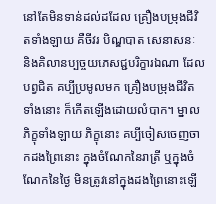នៅតែមិនទាន់ដល់ដដែល គ្រឿងបម្រុងជីវិតទាំងឡាយ គឺចីវរ បិណ្ឌបាត សេនាសនៈ និងគិលានប្បច្ចយភេសជ្ជបរិក្ខារឯណា ដែលបព្វជិត គប្បីប្រមូលមក គ្រឿងបម្រុងជីវិតទាំងនោះ ក៏កើតឡើងដោយលំបាក។ ម្នាលភិក្ខុទាំងឡាយ ភិក្ខុនោះ គប្បីចៀសចេញចាកដងព្រៃនោះ ក្នុងចំណែកនៃរាត្រី ឬក្នុងចំណែកនៃថ្ងៃ មិនត្រូវនៅក្នុងដងព្រៃនោះឡើ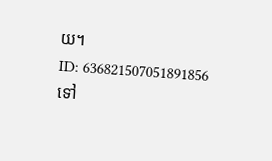យ។
ID: 636821507051891856
ទៅ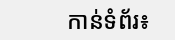កាន់ទំព័រ៖